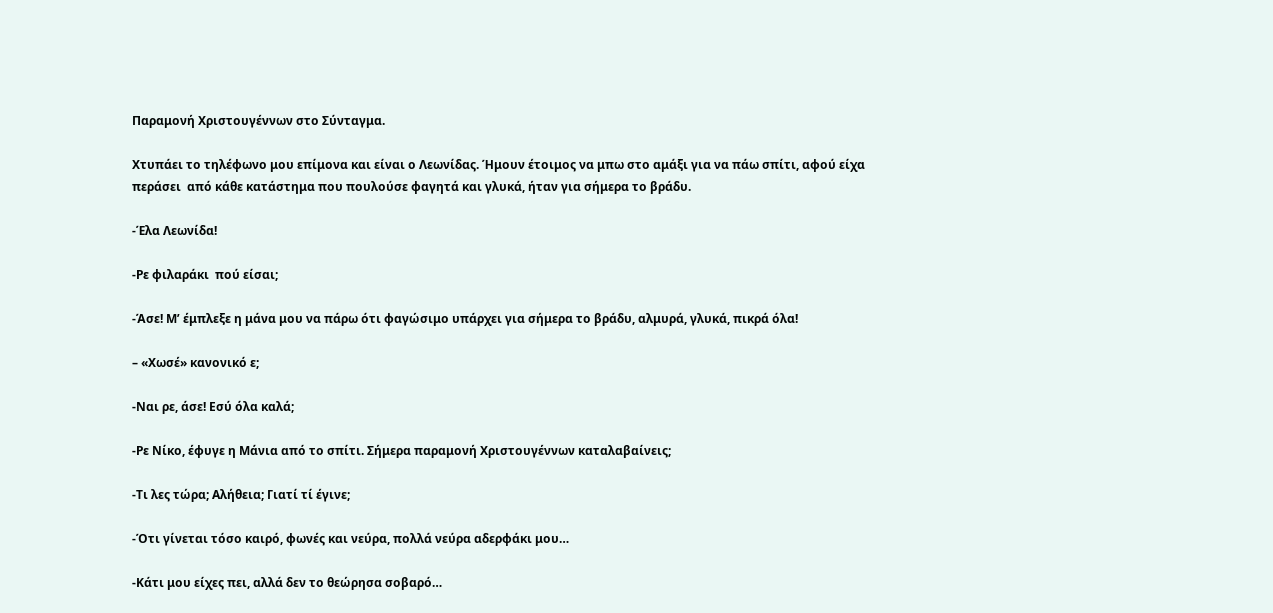Παραμονή Χριστουγέννων στο Σύνταγμα.

Χτυπάει το τηλέφωνο μου επίμονα και είναι ο Λεωνίδας. Ήμουν έτοιμος να μπω στο αμάξι για να πάω σπίτι, αφού είχα περάσει  από κάθε κατάστημα που πουλούσε φαγητά και γλυκά, ήταν για σήμερα το βράδυ.

-Έλα Λεωνίδα!

-Ρε φιλαράκι  πού είσαι;

-Άσε! Μ’ έμπλεξε η μάνα μου να πάρω ότι φαγώσιμο υπάρχει για σήμερα το βράδυ, αλμυρά, γλυκά, πικρά όλα!

– «Χωσέ» κανονικό ε;

-Ναι ρε, άσε! Εσύ όλα καλά;

-Ρε Νίκο, έφυγε η Μάνια από το σπίτι. Σήμερα παραμονή Χριστουγέννων καταλαβαίνεις;

-Τι λες τώρα; Αλήθεια; Γιατί τί έγινε;

-Ότι γίνεται τόσο καιρό, φωνές και νεύρα, πολλά νεύρα αδερφάκι μου…

-Κάτι μου είχες πει, αλλά δεν το θεώρησα σοβαρό…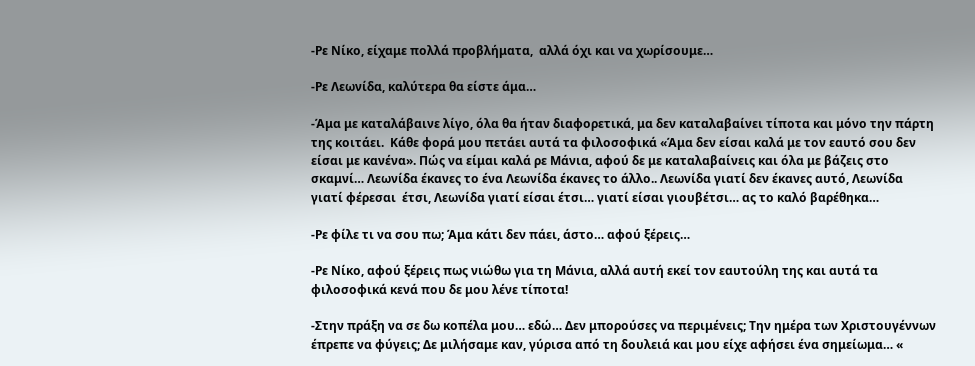-Ρε Νίκο, είχαμε πολλά προβλήματα,  αλλά όχι και να χωρίσουμε…

-Ρε Λεωνίδα, καλύτερα θα είστε άμα…

-Άμα με καταλάβαινε λίγο, όλα θα ήταν διαφορετικά, μα δεν καταλαβαίνει τίποτα και μόνο την πάρτη της κοιτάει.  Κάθε φορά μου πετάει αυτά τα φιλοσοφικά «Άμα δεν είσαι καλά με τον εαυτό σου δεν είσαι με κανένα». Πώς να είμαι καλά ρε Μάνια, αφού δε με καταλαβαίνεις και όλα με βάζεις στο σκαμνί… Λεωνίδα έκανες το ένα Λεωνίδα έκανες το άλλο.. Λεωνίδα γιατί δεν έκανες αυτό, Λεωνίδα γιατί φέρεσαι  έτσι, Λεωνίδα γιατί είσαι έτσι… γιατί είσαι γιουβέτσι… ας το καλό βαρέθηκα…

-Ρε φίλε τι να σου πω; Άμα κάτι δεν πάει, άστο… αφού ξέρεις…

-Ρε Νίκο, αφού ξέρεις πως νιώθω για τη Μάνια, αλλά αυτή εκεί τον εαυτούλη της και αυτά τα φιλοσοφικά κενά που δε μου λένε τίποτα!

-Στην πράξη να σε δω κοπέλα μου… εδώ… Δεν μπορούσες να περιμένεις; Την ημέρα των Χριστουγέννων έπρεπε να φύγεις; Δε μιλήσαμε καν, γύρισα από τη δουλειά και μου είχε αφήσει ένα σημείωμα… «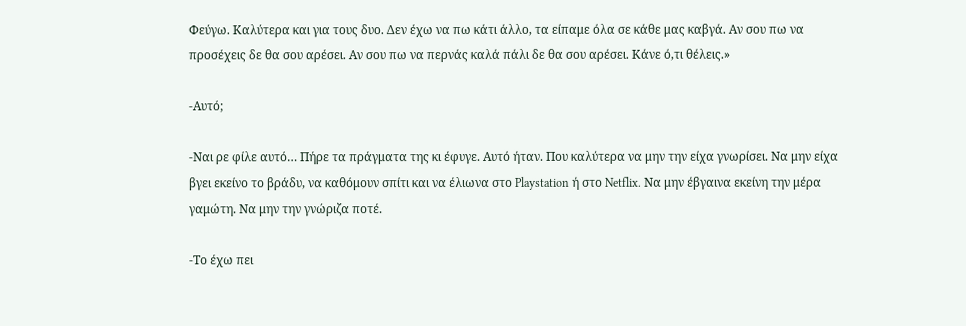Φεύγω. Καλύτερα και για τους δυο. Δεν έχω να πω κάτι άλλο, τα είπαμε όλα σε κάθε μας καβγά. Αν σου πω να προσέχεις δε θα σου αρέσει. Αν σου πω να περνάς καλά πάλι δε θα σου αρέσει. Κάνε ό,τι θέλεις.»

-Αυτό;

-Ναι ρε φίλε αυτό… Πήρε τα πράγματα της κι έφυγε. Αυτό ήταν. Που καλύτερα να μην την είχα γνωρίσει. Να μην είχα βγει εκείνο το βράδυ, να καθόμουν σπίτι και να έλιωνα στο Playstation ή στο Netflix. Να μην έβγαινα εκείνη την μέρα γαμώτη. Να μην την γνώριζα ποτέ.

-Το έχω πει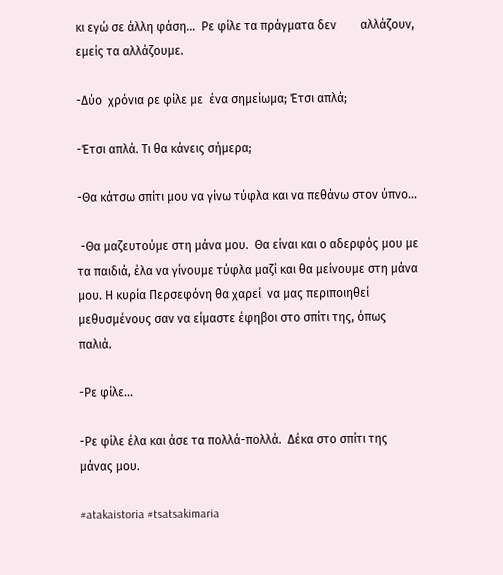κι εγώ σε άλλη φάση…  Ρε φίλε τα πράγματα δεν        αλλάζουν, εμείς τα αλλάζουμε.

-Δύο  χρόνια ρε φίλε με  ένα σημείωμα; Έτσι απλά;

-Έτσι απλά. Τι θα κάνεις σήμερα;

-Θα κάτσω σπίτι μου να γίνω τύφλα και να πεθάνω στον ύπνο…

 -Θα μαζευτούμε στη μάνα μου.  Θα είναι και ο αδερφός μου με τα παιδιά, έλα να γίνουμε τύφλα μαζί και θα μείνουμε στη μάνα μου. Η κυρία Περσεφόνη θα χαρεί  να μας περιποιηθεί μεθυσμένους σαν να είμαστε έφηβοι στο σπίτι της, όπως παλιά.

-Ρε φίλε…

-Ρε φίλε έλα και άσε τα πολλά-πολλά.  Δέκα στο σπίτι της μάνας μου.

#atakaistoria #tsatsakimaria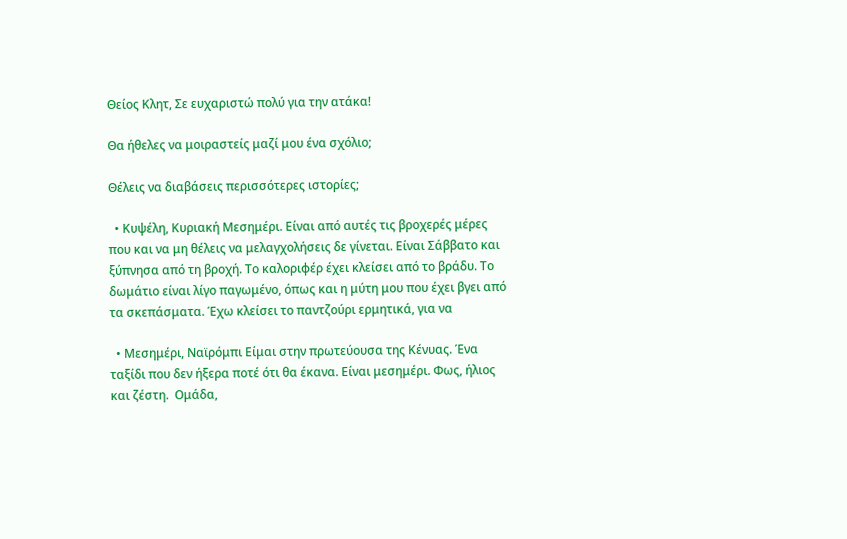Θείος Κλητ, Σε ευχαριστώ πολύ για την ατάκα!

Θα ήθελες να μοιραστείς μαζί μου ένα σχόλιο;

Θέλεις να διαβάσεις περισσότερες ιστορίες;

  • Κυψέλη, Κυριακή Μεσημέρι. Είναι από αυτές τις βροχερές μέρες που και να μη θέλεις να μελαγχολήσεις δε γίνεται. Είναι Σάββατο και ξύπνησα από τη βροχή. Το καλοριφέρ έχει κλείσει από το βράδυ. Το δωμάτιο είναι λίγο παγωμένο, όπως και η μύτη μου που έχει βγει από τα σκεπάσματα. Έχω κλείσει το παντζούρι ερμητικά, για να

  • Μεσημέρι, Ναϊρόμπι Είμαι στην πρωτεύουσα της Κένυας. Ένα ταξίδι που δεν ήξερα ποτέ ότι θα έκανα. Είναι μεσημέρι. Φως, ήλιος και ζέστη.  Ομάδα,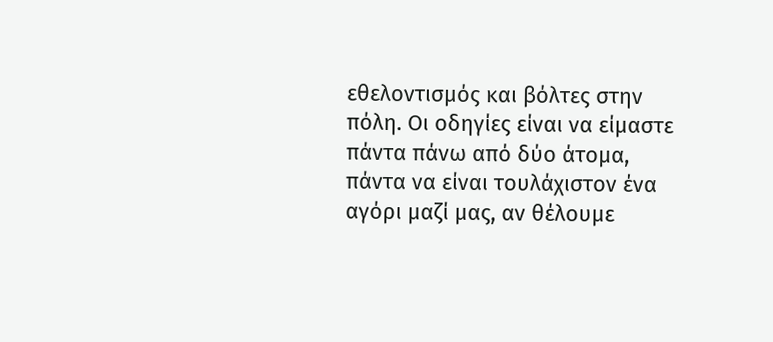εθελοντισμός και βόλτες στην πόλη. Οι οδηγίες είναι να είμαστε πάντα πάνω από δύο άτομα, πάντα να είναι τουλάχιστον ένα αγόρι μαζί μας, αν θέλουμε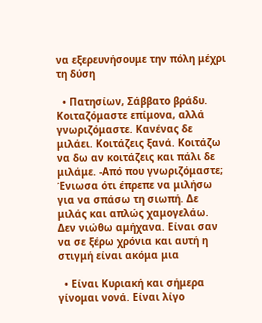να εξερευνήσουμε την πόλη μέχρι τη δύση

  • Πατησίων, Σάββατο βράδυ. Κοιταζόμαστε επίμονα, αλλά γνωριζόμαστε. Κανένας δε μιλάει. Κοιτάζεις ξανά. Κοιτάζω να δω αν κοιτάζεις και πάλι δε μιλάμε. -Από που γνωριζόμαστε; Ένιωσα ότι έπρεπε να μιλήσω για να σπάσω τη σιωπή. Δε μιλάς και απλώς χαμογελάω. Δεν νιώθω αμήχανα. Είναι σαν να σε ξέρω χρόνια και αυτή η στιγμή είναι ακόμα μια

  • Είναι Κυριακή και σήμερα γίνομαι νονά. Είναι λίγο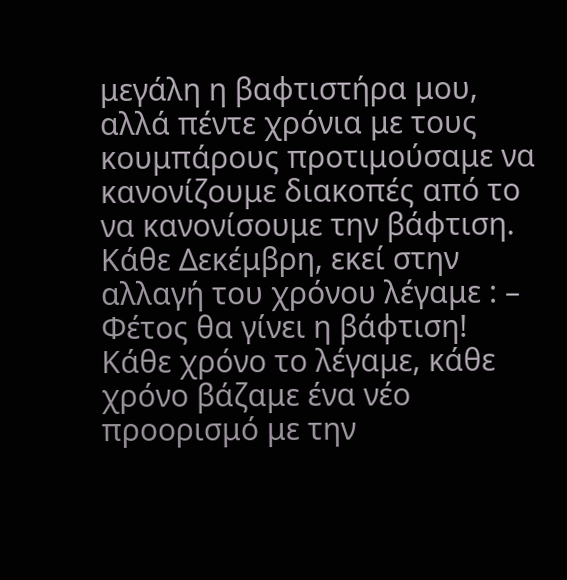μεγάλη η βαφτιστήρα μου, αλλά πέντε χρόνια με τους κουμπάρους προτιμούσαμε να κανονίζουμε διακοπές από το να κανονίσουμε την βάφτιση. Κάθε Δεκέμβρη, εκεί στην αλλαγή του χρόνου λέγαμε : – Φέτος θα γίνει η βάφτιση! Κάθε χρόνο το λέγαμε, κάθε χρόνο βάζαμε ένα νέο προορισμό με την